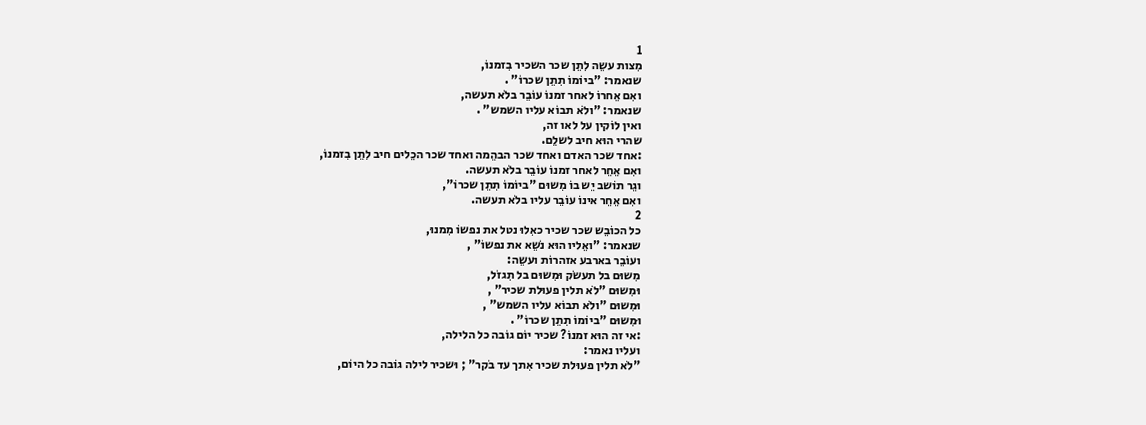1
מִצות עשֵה לִתֵן שכר השכיר בִזמנוֹ,
שנאמר: "ביוֹמוֹ תִתֵן שכרוֹ" .
ואִם אֵחרוֹ לאחר זמנוֹ עוֹבֵר בלֹא תעשה,
שנאמר: "ולֹא תבוֹא עליו השמש" .
ואין לוֹקין על לאו זה,
שהרי הוּא חיב לשלֵם.
:אחד שכר האדם ואחד שכר הבהֵמה ואחד שכר הכֵלים חיב לִתֵן בִזמנוֹ,
ואִם אֵחֵר לאחר זמנוֹ עוֹבֵר בלֹא תעשה.
וגֵר תוֹשב יֵש בוֹ מִשוּם "ביוֹמוֹ תִתֵן שכרוֹ",
ואִם אֵחֵר אינוֹ עוֹבֵר עליו בלֹא תעשה.
2
כל הכוֹבֵש שכר שכיר כאִלוּ נטל את נפשוֹ מִמנוּ,
שנאמר: "ואֵליו הוּא נֹשֵא את נפשוֹ" ,
ועוֹבֵר בארבע אזהרוֹת ועשֵה:
מִשוּם בל תעשֹק וּמִשוּם בל תִגזֹל,
וּמִשוּם "לֹא תלין פעוּלת שכיר" ,
וּמִשוּם "ולֹא תבוֹא עליו השמש" ,
וּמִשוּם "ביוֹמוֹ תִתֵן שכרוֹ" .
:אי זה הוּא זמנוֹ? שכיר יוֹם גוֹבה כל הלילה,
ועליו נאמר:
"לֹא תלין פעוּלת שכיר אִתך עד בֹקר" ; וּשכיר לילה גוֹבה כל היוֹם,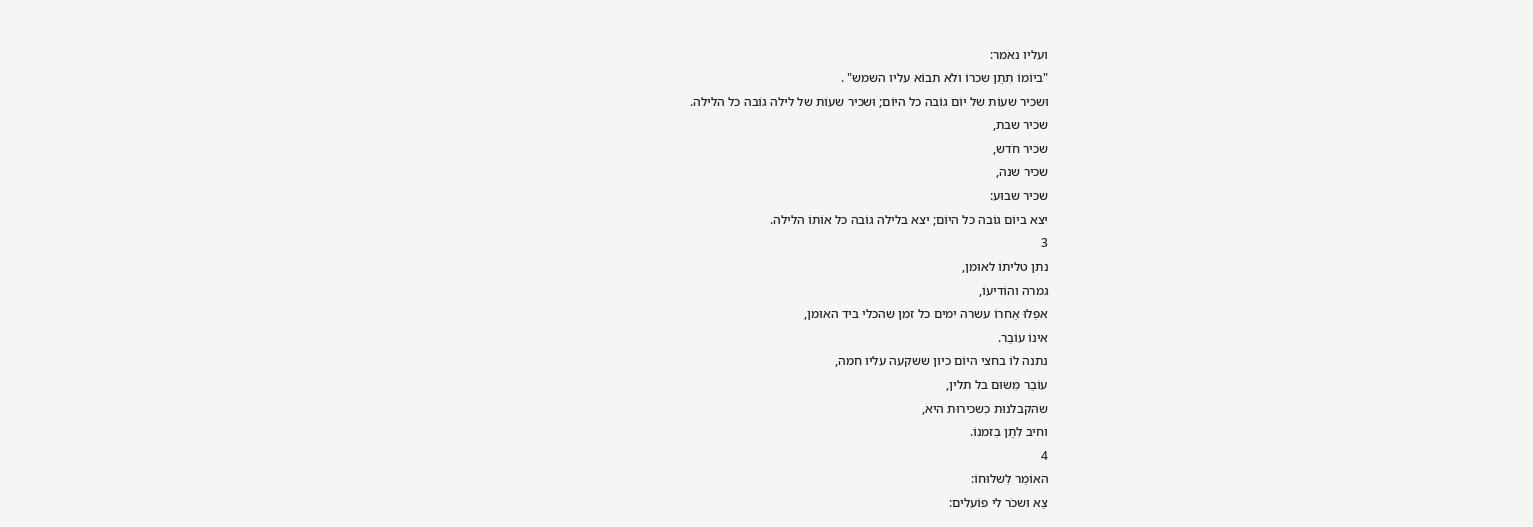ועליו נאמר:
"ביוֹמוֹ תִתֵן שכרוֹ ולֹא תבוֹא עליו השמש" .
וּשכיר שעוֹת של יוֹם גוֹבה כל היוֹם; וּשכיר שעוֹת של לילה גוֹבה כל הלילה.
שכיר שבת,
שכיר חֹדש,
שכיר שנה,
שכיר שבוּע:
יצא ביוֹם גוֹבה כל היוֹם; יצא בלילה גוֹבה כל אוֹתוֹ הלילה.
3
נתן טליתוֹ לאוּמן,
גמרה והוֹדיעוֹ,
אפִלוּ אֵחרוֹ עשרה ימים כל זמן שהכלי ביד האוּמן,
אינוֹ עוֹבֵר.
נתנה לוֹ בחצי היוֹם כיון ששקעה עליו חמה,
עוֹבֵר מִשוּם בל תלין,
שהקבלנוּת כִשכירוּת היא,
וחיב לִתֵן בִזמנוֹ.
4
האוֹמֵר לִשלוּחוֹ:
צֵא וּשכֹר לי פוֹעלים: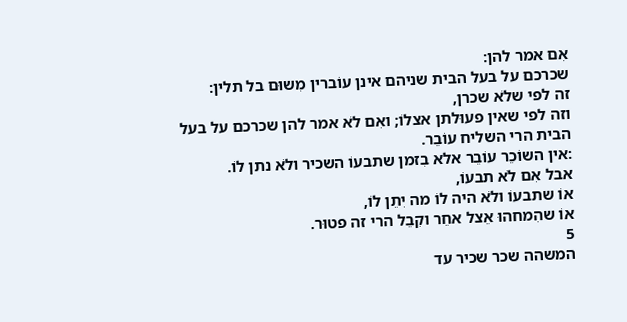אִם אמר להן:
שכרכם על בעל הבית שניהם אינן עוֹברין מִשוּם בל תלין:
זה לפי שלֹא שכרן,
וזה לפי שאין פעוּלתן אצלוֹ; ואִם לֹא אמר להן שכרכם על בעל הבית הרי השליח עוֹבֵר.
:אין השוֹכֵר עוֹבֵר אלא בִזמן שתבעוֹ השכיר ולֹא נתן לוֹ.
אבל אִם לֹא תבעוֹ,
אוֹ שתבעוֹ ולֹא היה לוֹ מה יִתֵן לוֹ,
אוֹ שהִמחהוּ אֵצל אחֵר וקִבֵל הרי זה פטוּר.
5
המשהה שכר שכיר עד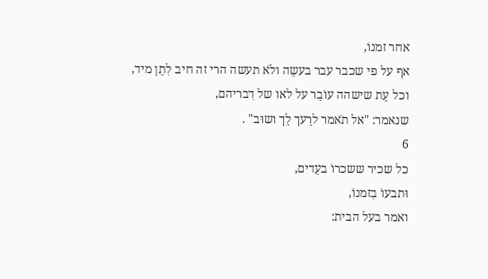אחר זמנוֹ,
אף על פי שכבר עבר בעשֵה ולֹא תעשה הרי זה חיב לִתֵן מיד,
וכל עֵת שישהה עוֹבֵר על לאו של דִבריהם,
שנאמר: "אל תֹאמר לרֵעך לֵך ושוּב" .
6
כל שכיר ששכרוֹ בעֵדים,
וּתבעוֹ בִזמנוֹ,
ואמר בעל הבית: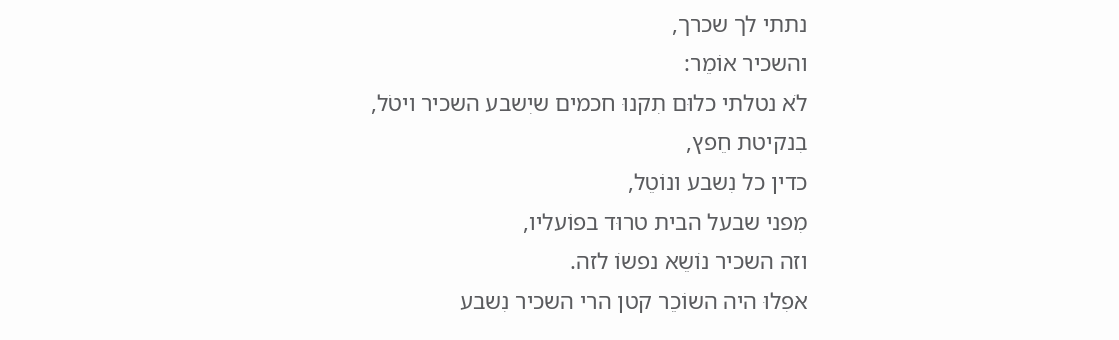נתתי לך שכרך,
והשכיר אוֹמֵר:
לֹא נטלתי כלוּם תִקנוּ חכמים שיִשבע השכיר ויטֹל,
בִנקיטת חֵפץ,
כדין כל נִשבע ונוֹטֵל,
מִפני שבעל הבית טרוּד בפוֹעליו,
וזה השכיר נוֹשֵא נפשוֹ לזה.
אפִלוּ היה השוֹכֵר קטן הרי השכיר נִשבע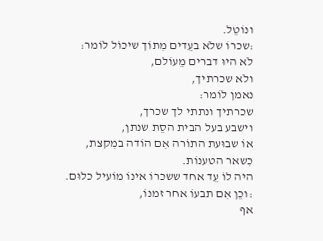ונוֹטֵל.
:שכרוֹ שלֹא בעֵדים מִתוֹך שיכוֹל לוֹמר:
לֹא היוּ דברים מֵעוֹלם,
ולֹא שכרתיך,
נאמן לוֹמר:
שכרתיך ונתתי לך שכרך,
וישבע בעל הבית הסֵת שנתן,
אוֹ שבוּעת התוֹרה אִם הוֹדה במִקצת,
כִשאר הטענוֹת.
היה לוֹ עֵד אחד ששכרוֹ אינוֹ מוֹעיל כלוּם.
:וכֵן אִם תבעוֹ אחר זמנוֹ,
אף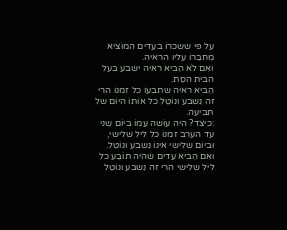על פי ששכרוֹ בעֵדים המוֹציא מֵחבֵרוֹ עליו הראיה.
ואִם לֹא הֵביא ראיה ישבע בעל הבית הסֵת.
הֵביא ראיה שתבעוֹ כל זמנוֹ הרי זה נִשבע ונוֹטֵל כל אוֹתוֹ היוֹם של תביעה.
:כיצד? היה עוֹשה עִמוֹ ביוֹם שֵני עד הערב זמנוֹ כל ליל שלישי,
וּביוֹם שלישי אינוֹ נִשבע ונוֹטֵל.
ואִם הֵביא עֵדים שהיה תוֹבֵע כל ליל שלישי הרי זה נִשבע ונוֹטֵל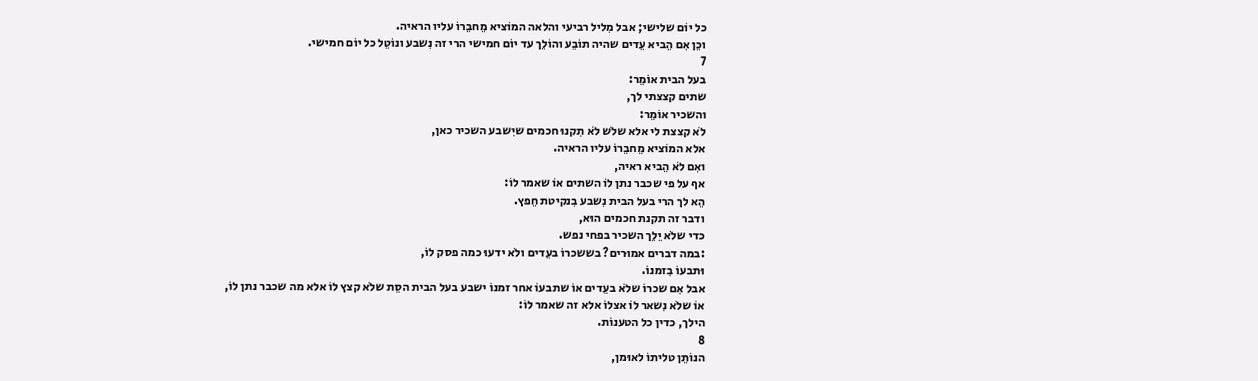כל יוֹם שלישי; אבל מִליל רביעי והלאה המוֹציא מֵחבֵרוֹ עליו הראיה.
וכֵן אִם הֵביא עֵדים שהיה תוֹבֵע והוֹלֵך עד יוֹם חמישי הרי זה נִשבע ונוֹטֵל כל יוֹם חמישי.
7
בעל הבית אוֹמֵר:
שתים קצצתי לך,
והשכיר אוֹמֵר:
לֹא קצצת לי אלא שלֹש לֹא תִקנוּ חכמים שיִשבע השכיר כאן,
אלא המוֹציא מֵחבֵרוֹ עליו הראיה.
ואִם לֹא הֵביא ראיה,
אף על פי שכבר נתן לוֹ השתים אוֹ שאמר לוֹ:
הֵא לך הרי בעל הבית נִשבע בִנקיטת חֵפץ.
ודבר זה תקנת חכמים הוּא,
כדי שלֹא יֵלֵך השכיר בפחי נפש.
:במה דברים אמוּרים? בששכרוֹ בעֵדים ולֹא ידעוּ כמה פסק לוֹ,
וּתבעוֹ בִזמנוֹ.
אבל אִם שכרוֹ שלֹא בעֵדים אוֹ שתבעוֹ אחר זמנוֹ ישבע בעל הבית הסֵת שלֹא קצץ לוֹ אלא מה שכבר נתן לוֹ,
אוֹ שלֹא נִשאר לוֹ אצלוֹ אלא זה שאמר לוֹ:
הילך, כדין כל הטענוֹת.
8
הנוֹתֵן טליתוֹ לאוּמן,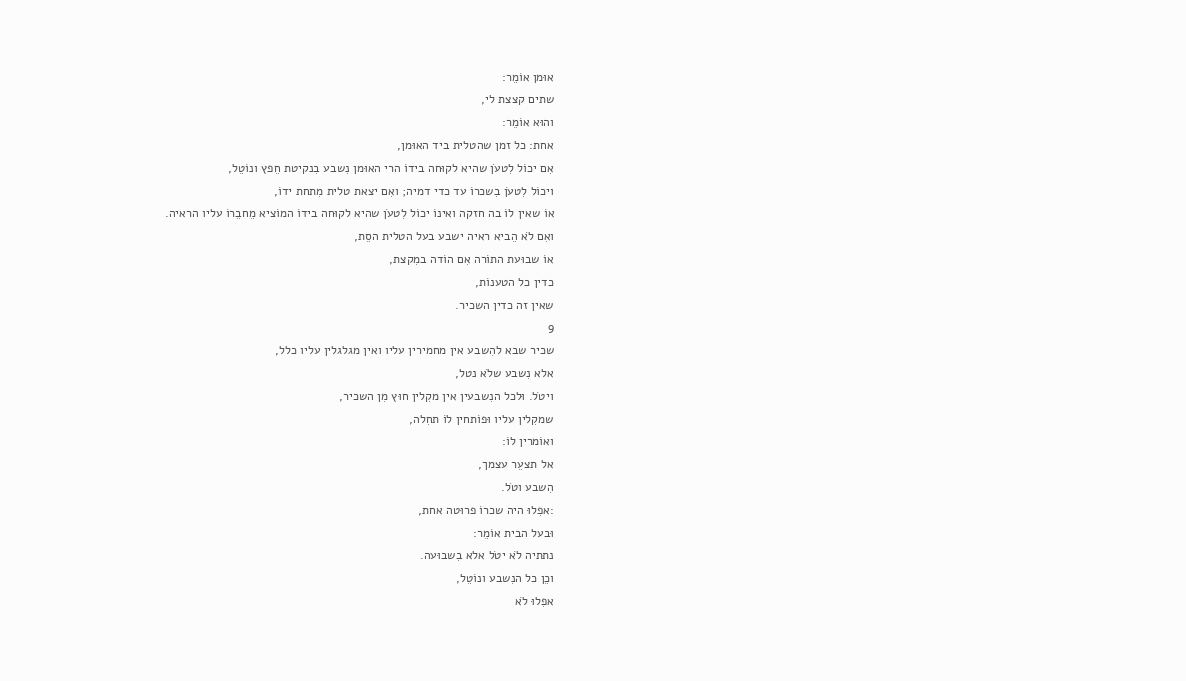אוּמן אוֹמֵר:
שתים קצצת לי,
והוּא אוֹמֵר:
אחת: כל זמן שהטלית ביד האוּמן,
אִם יכוֹל לִטעֹן שהיא לקוּחה בידוֹ הרי האוּמן נִשבע בִנקיטת חֵפץ ונוֹטֵל,
ויכוֹל לִטעֹן בִשכרוֹ עד כדי דמיה; ואִם יצאת טלית מִתחת ידוֹ,
אוֹ שאין לוֹ בה חזקה ואינוֹ יכוֹל לִטעֹן שהיא לקוּחה בידוֹ המוֹציא מֵחבֵרוֹ עליו הראיה.
ואִם לֹא הֵביא ראיה ישבע בעל הטלית הסֵת,
אוֹ שבוּעת התוֹרה אִם הוֹדה במִקצת,
כדין כל הטענוֹת,
שאין זה כדין השכיר.
9
שכיר שבא להִשבע אין מחמירין עליו ואין מגלגלין עליו כלל,
אלא נִשבע שלֹא נטל,
ויטֹל. וּלכל הנִשבעין אין מקִלין חוּץ מִן השכיר,
שמקִלין עליו וּפוֹתחין לוֹ תחִלה,
ואוֹמרין לוֹ:
אל תצעֵר עצמך,
הִשבע וטֹל.
:אפִלוּ היה שכרוֹ פרוּטה אחת,
וּבעל הבית אוֹמֵר:
נתתיה לֹא יטֹל אלא בִשבוּעה.
וכֵן כל הנִשבע ונוֹטֵל,
אפִלוּ לֹא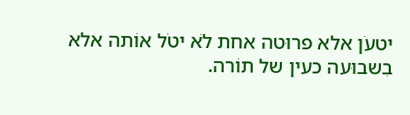יטעֹן אלא פרוּטה אחת לֹא יטֹל אוֹתה אלא בִשבוּעה כעין של תוֹרה.